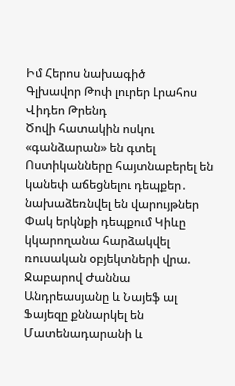Իմ Հերոս նախագիծ
Գլխավոր Թոփ լուրեր Լրահոս Վիդեո Թրենդ
Ծովի հատակին ոսկու «գանձարան» են գտել Ոստիկանները հայտնաբերել են կանեփ աճեցնելու դեպքեր․ նախաձեռնվել են վարույթներ Փակ երկնքի դեպքում Կիևը կկարողանա հարձակվել ռուսական օբյեկտների վրա. Ջաբարով Ժաննա Անդրեասյանը և Նայեֆ ալ Ֆայեզը քննարկել են Մատենադարանի և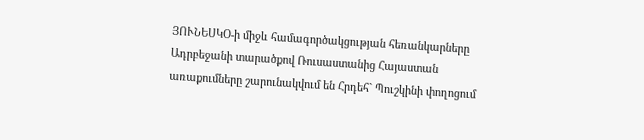ՅՈՒՆԵՍԿՕ-ի միջև համագործակցության հեռանկարները Ադրբեջանի տարածքով Ռուսաստանից Հայաստան առաքումները շարունակվում են Հրդեհ` Պուշկինի փողոցում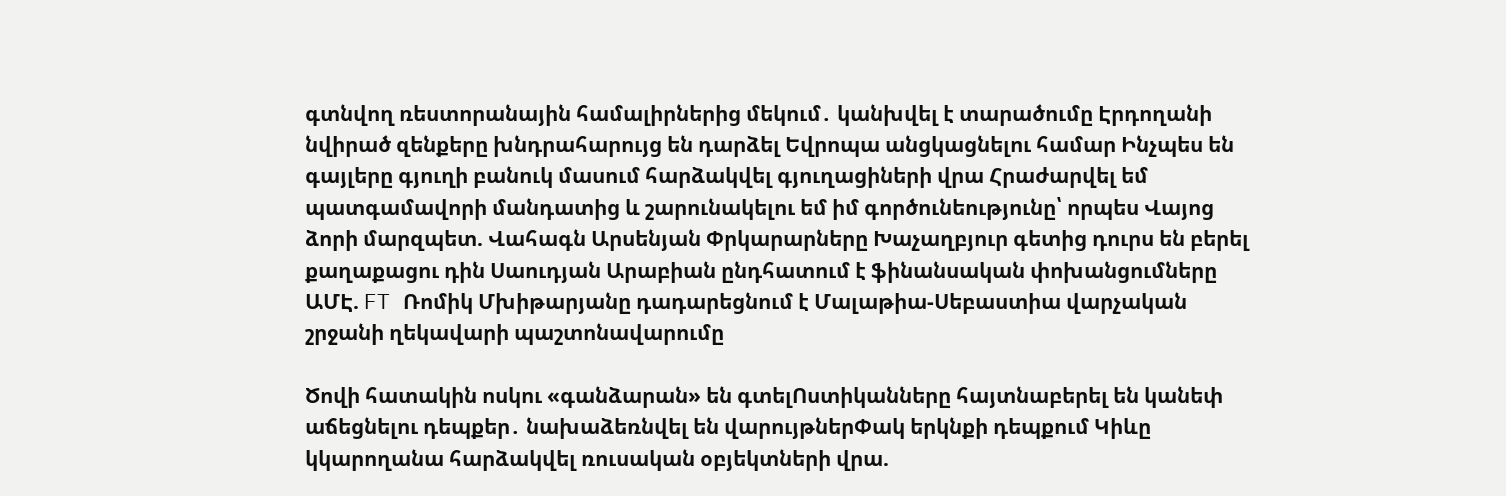գտնվող ռեստորանային համալիրներից մեկում․ կանխվել է տարածումը Էրդողանի նվիրած զենքերը խնդրահարույց են դարձել Եվրոպա անցկացնելու համար Ինչպես են գայլերը գյուղի բանուկ մասում հարձակվել գյուղացիների վրա Հրաժարվել եմ պատգամավորի մանդատից և շարունակելու եմ իմ գործունեությունը՝ որպես Վայոց ձորի մարզպետ. Վահագն Արսենյան Փրկարարները Խաչաղբյուր գետից դուրս են բերել քաղաքացու դին Սաուդյան Արաբիան ընդհատում է ֆինանսական փոխանցումները ԱՄԷ. FT Ռոմիկ Մխիթարյանը դադարեցնում է Մալաթիա-Սեբաստիա վարչական շրջանի ղեկավարի պաշտոնավարումը

Ծովի հատակին ոսկու «գանձարան» են գտելՈստիկանները հայտնաբերել են կանեփ աճեցնելու դեպքեր․ նախաձեռնվել են վարույթներՓակ երկնքի դեպքում Կիևը կկարողանա հարձակվել ռուսական օբյեկտների վրա.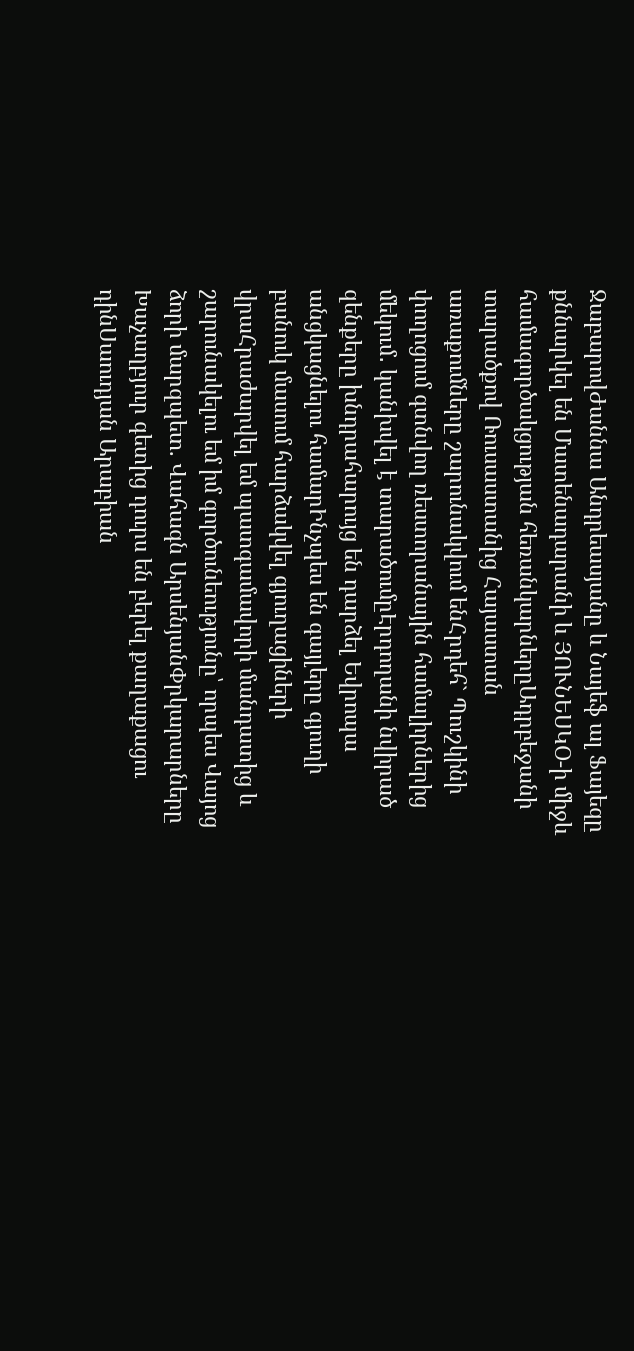ՋաբարովԺաննա Անդրեասյանը և Նայեֆ ալ Ֆայեզը քննարկել են Մատենադարանի և ՅՈՒՆԵՍԿՕ-ի միջև համագործակցության հեռանկարներըԱդրբեջանի տարածքով Ռուսաստանից Հայաստան առաքումները շարունակվում ենՀրդեհ` Պուշկինի փողոցում գտնվող ռեստորանային համալիրներից մեկում․ կանխվել է տարածումըԷրդողանի նվիրած զենքերը խնդրահարույց են դարձել Եվրոպա անցկացնելու համարԻնչպես են գայլերը գյուղի բանուկ մասում հարձակվել գյուղացիների վրաՀրաժարվել եմ պատգամավորի մանդատից և շարունակելու եմ իմ գործունեությունը՝ որպես Վայոց ձորի մարզպետ. Վահագն ԱրսենյանՓրկարարները Խաչաղբյուր գետից դուրս են բերել քաղաքացու դինՍաուդյան Արաբիան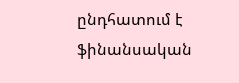ընդհատում է ֆինանսական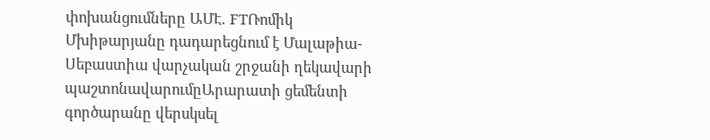փոխանցումները ԱՄԷ. FTՌոմիկ Մխիթարյանը դադարեցնում է Մալաթիա-Սեբաստիա վարչական շրջանի ղեկավարի պաշտոնավարումըԱրարատի ցեմենտի գործարանը վերսկսել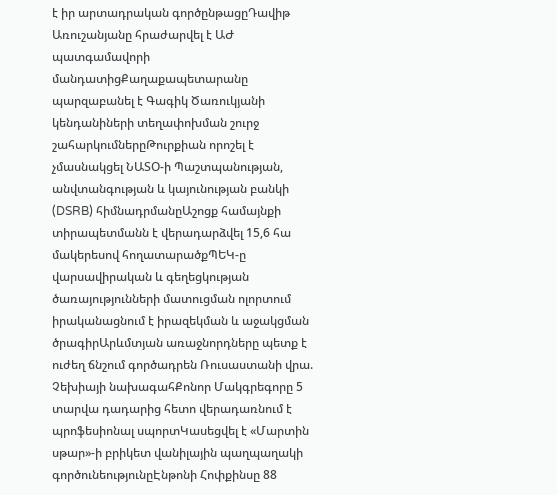է իր արտադրական գործընթացըԴավիթ Առուշանյանը հրաժարվել է ԱԺ պատգամավորի մանդատիցՔաղաքապետարանը պարզաբանել է Գագիկ Ծառուկյանի կենդանիների տեղափոխման շուրջ շահարկումներըԹուրքիան որոշել է չմասնակցել ՆԱՏՕ-ի Պաշտպանության, անվտանգության և կայունության բանկի (DSRB) հիմնադրմանըԱշոցք համայնքի տիրապետմանն է վերադարձվել 15,6 հա մակերեսով հողատարածքՊԵԿ-ը վարսավիրական և գեղեցկության ծառայությունների մատուցման ոլորտում իրականացնում է իրազեկման և աջակցման ծրագիրԱրևմտյան առաջնորդները պետք է ուժեղ ճնշում գործադրեն Ռուսաստանի վրա. Չեխիայի նախագահՔոնոր Մակգրեգորը 5 տարվա դադարից հետո վերադառնում է պրոֆեսիոնալ սպորտԿասեցվել է «Մարտին սթար»-ի բրիկետ վանիլային պաղպաղակի գործունեությունըԷնթոնի Հոփքինսը 88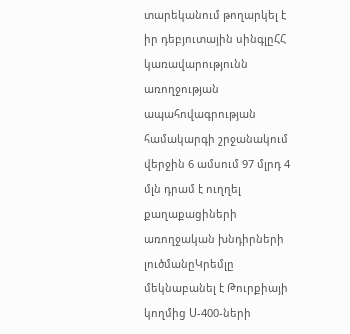տարեկանում թողարկել է իր դեբյուտային սինգլըՀՀ կառավարությունն առողջության ապահովագրության համակարգի շրջանակում վերջին 6 ամսում 97 մլրդ 4 մլն դրամ է ուղղել քաղաքացիների առողջական խնդիրների լուծմանըԿրեմլը մեկնաբանել է Թուրքիայի կողմից Ս-400-ների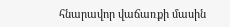հնարավոր վաճառքի մասին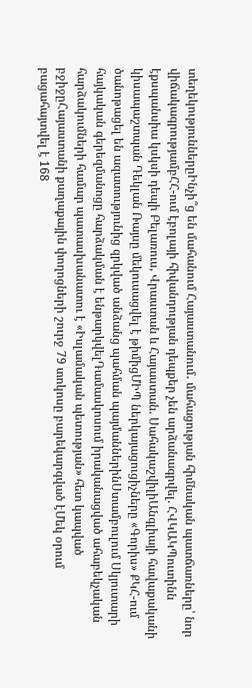տեղեկություններըԻնչի՞ց են մահանում Հայաստանում․ մահացության հիմնական պատճառները՝ նոր վիճակագրությամբՀՀ-ում էբոլայի հիվանդության դեպքեր չեն արձանագրվել. ՀՎԿԱԿՊուտինն էքսպանսիա կսկսի դեպի Բելառուս, Վրաստան և Հայաստան. ՍահակաշվիլիԱնգլիայի հավաքականի կիսապաշտպան Դեկլան Ռայսը մեկուսացվել է թիմիցՄԻՊ ներկայացուցիչները «Գորիս» ՔԿՀ-ում ծանոթացել են ազատությունից զրկված անձանց պահման պայմաններինՍտամբուլում Սկյուտարի հայկական գերեզմանոցը հարձակման է ենթարկվելԴամասկոսում իրականացված ահաբեկչական հարձակումների համար պատասխանատու է «Իսլամական պետության» հետ կապված բջիջըՀայաստանի քաղաքային փողոցների շուրջ 79 տոկոսը բարեկարգված էՄեկ օրում բացահայտվել է 168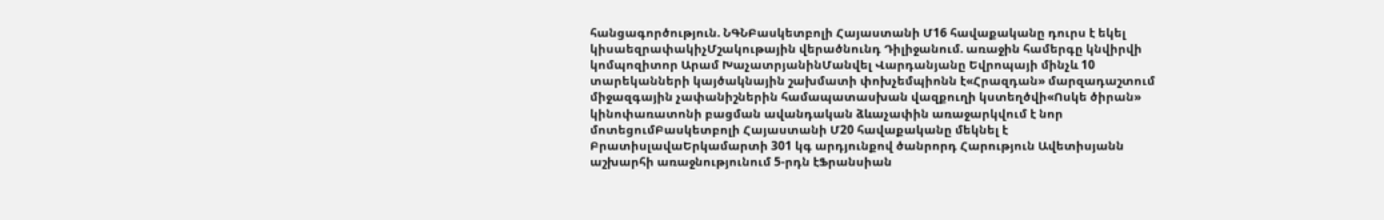հանցագործություն. ՆԳՆԲասկետբոլի Հայաստանի Մ16 հավաքականը դուրս է եկել կիսաեզրափակիչՄշակութային վերածնունդ Դիլիջանում. առաջին համերգը կնվիրվի կոմպոզիտոր Արամ ԽաչատրյանինՄանվել Վարդանյանը Եվրոպայի մինչև 10 տարեկանների կայծակնային շախմատի փոխչեմպիոնն է«Հրազդան» մարզադաշտում միջազգային չափանիշներին համապատասխան վազքուղի կստեղծվի«Ոսկե ծիրան» կինոփառատոնի բացման ավանդական ձևաչափին առաջարկվում է նոր մոտեցումԲասկետբոլի Հայաստանի Մ20 հավաքականը մեկնել է ԲրատիսլավաԵրկամարտի 301 կգ արդյունքով ծանրորդ Հարություն Ավետիսյանն աշխարհի առաջնությունում 5-րդն էՖրանսիան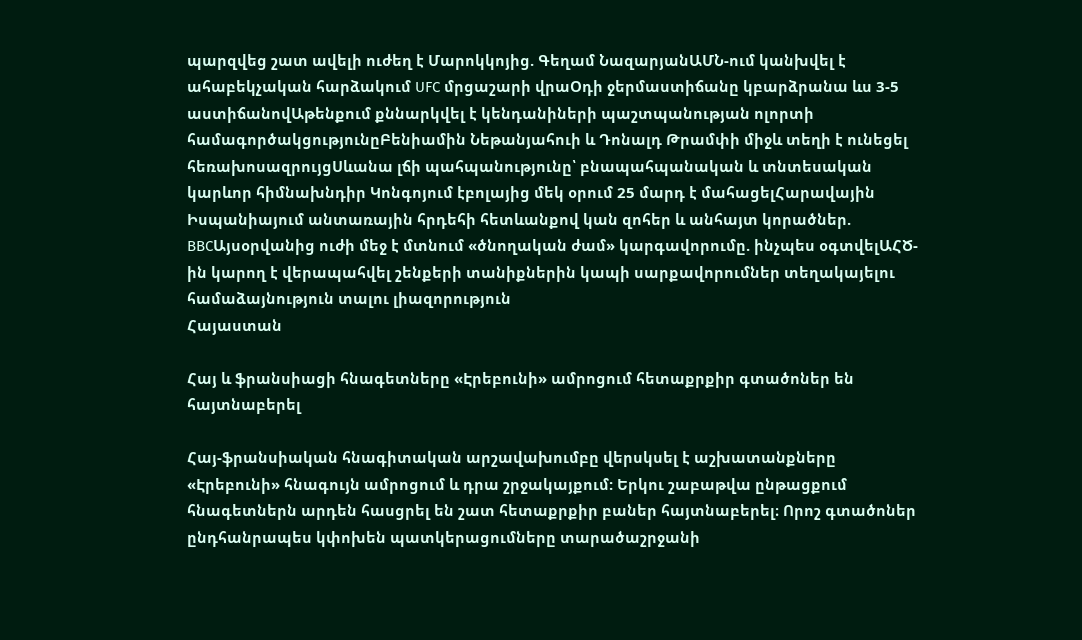պարզվեց շատ ավելի ուժեղ է Մարոկկոյից. Գեղամ ՆազարյանԱՄՆ-ում կանխվել է ահաբեկչական հարձակում UFC մրցաշարի վրաՕդի ջերմաստիճանը կբարձրանա ևս 3-5 աստիճանովԱթենքում քննարկվել է կենդանիների պաշտպանության ոլորտի համագործակցությունըԲենիամին Նեթանյահուի և Դոնալդ Թրամփի միջև տեղի է ունեցել հեռախոսազրույցՍևանա լճի պահպանությունը՝ բնապահպանական և տնտեսական կարևոր հիմնախնդիր Կոնգոյում էբոլայից մեկ օրում 25 մարդ է մահացելՀարավային Իսպանիայում անտառային հրդեհի հետևանքով կան զոհեր և անհայտ կորածներ. BBCԱյսօրվանից ուժի մեջ է մտնում «ծնողական ժամ» կարգավորումը. ինչպես օգտվելԱՀԾ-ին կարող է վերապահվել շենքերի տանիքներին կապի սարքավորումներ տեղակայելու համաձայնություն տալու լիազորություն
Հայաստան

Հայ և ֆրանսիացի հնագետները «Էրեբունի» ամրոցում հետաքրքիր գտածոներ են հայտնաբերել

Հայ-ֆրանսիական հնագիտական արշավախումբը վերսկսել է աշխատանքները «Էրեբունի» հնագույն ամրոցում և դրա շրջակայքում: Երկու շաբաթվա ընթացքում հնագետներն արդեն հասցրել են շատ հետաքրքիր բաներ հայտնաբերել։ Որոշ գտածոներ ընդհանրապես կփոխեն պատկերացումները տարածաշրջանի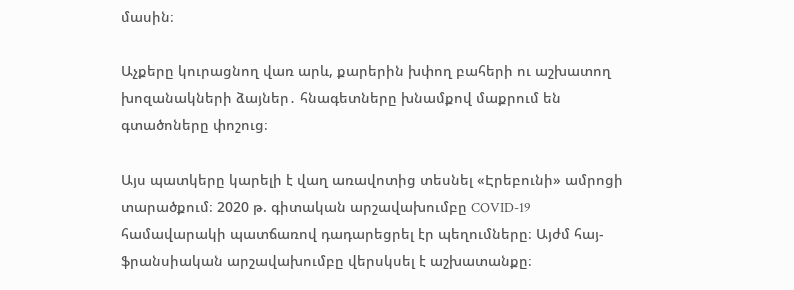մասին։

Աչքերը կուրացնող վառ արև, քարերին խփող բահերի ու աշխատող խոզանակների ձայներ․ հնագետները խնամքով մաքրում են գտածոները փոշուց։

Այս պատկերը կարելի է վաղ առավոտից տեսնել «Էրեբունի» ամրոցի տարածքում։ 2020 թ. գիտական արշավախումբը COVID-19 համավարակի պատճառով դադարեցրել էր պեղումները։ Այժմ հայ-ֆրանսիական արշավախումբը վերսկսել է աշխատանքը։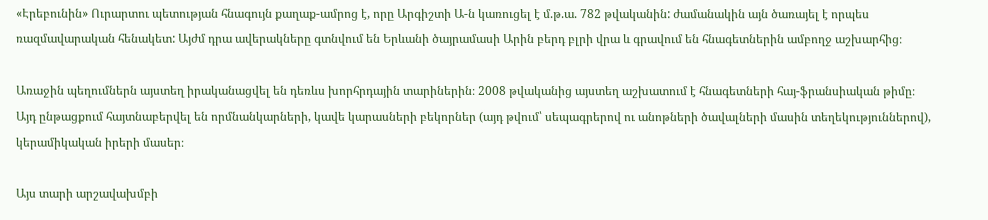«Էրեբունին» Ուրարտու պետության հնագույն քաղաք-ամրոց է, որը Արգիշտի Ա-ն կառուցել է մ.թ.ա. 782 թվականին: ժամանակին այն ծառայել է որպես ռազմավարական հենակետ: Այժմ դրա ավերակները գտնվում են Երևանի ծայրամասի Արին բերդ բլրի վրա և գրավում են հնագետներին ամբողջ աշխարհից։

Առաջին պեղումներն այստեղ իրականացվել են դեռևս խորհրդային տարիներին։ 2008 թվականից այստեղ աշխատում է հնագետների հայ-ֆրանսիական թիմը։ Այդ ընթացքում հայտնաբերվել են որմնանկարների, կավե կարասների բեկորներ (այդ թվում՝ սեպագրերով ու անոթների ծավալների մասին տեղեկություններով), կերամիկական իրերի մասեր։

Այս տարի արշավախմբի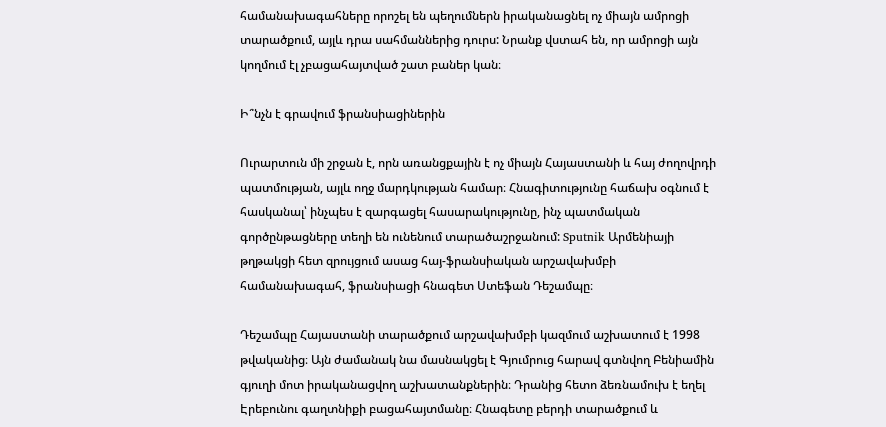համանախագահները որոշել են պեղումներն իրականացնել ոչ միայն ամրոցի տարածքում, այլև դրա սահմաններից դուրս: Նրանք վստահ են, որ ամրոցի այն կողմում էլ չբացահայտված շատ բաներ կան։

Ի՞նչն է գրավում ֆրանսիացիներին

Ուրարտուն մի շրջան է, որն առանցքային է ոչ միայն Հայաստանի և հայ ժողովրդի պատմության, այլև ողջ մարդկության համար։ Հնագիտությունը հաճախ օգնում է հասկանալ՝ ինչպես է զարգացել հասարակությունը, ինչ պատմական գործընթացները տեղի են ունենում տարածաշրջանում: Sputnik Արմենիայի թղթակցի հետ զրույցում ասաց հայ-ֆրանսիական արշավախմբի համանախագահ, ֆրանսիացի հնագետ Ստեֆան Դեշամպը։

Դեշամպը Հայաստանի տարածքում արշավախմբի կազմում աշխատում է 1998 թվականից։ Այն ժամանակ նա մասնակցել է Գյումրուց հարավ գտնվող Բենիամին գյուղի մոտ իրականացվող աշխատանքներին։ Դրանից հետո ձեռնամուխ է եղել Էրեբունու գաղտնիքի բացահայտմանը։ Հնագետը բերդի տարածքում և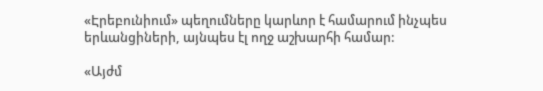«Էրեբունիում» պեղումները կարևոր է համարում ինչպես երևանցիների, այնպես էլ ողջ աշխարհի համար:

«Այժմ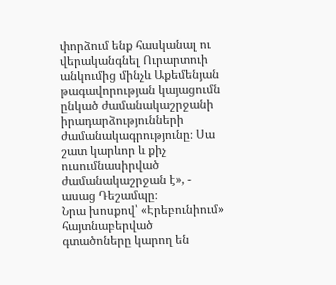փորձում ենք հասկանալ ու վերականգնել Ուրարտուի անկումից մինչև Աքեմենյան թագավորության կայացումն ընկած ժամանակաշրջանի իրադարձությունների ժամանակագրությունը։ Սա շատ կարևոր և քիչ ուսումնասիրված ժամանակաշրջան է», - ասաց Դեշամպը։
Նրա խոսքով՝ «Էրեբունիում» հայտնաբերված գտածոները կարող են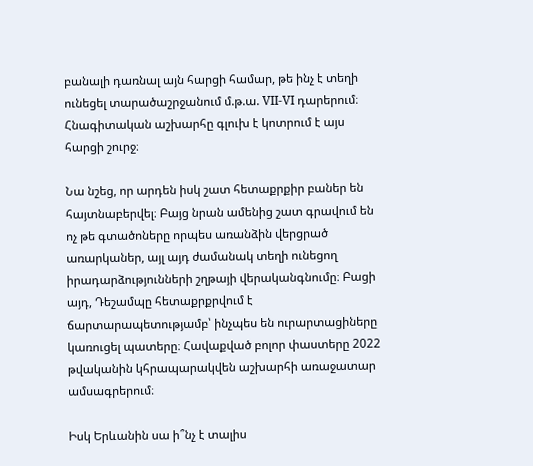բանալի դառնալ այն հարցի համար, թե ինչ է տեղի ունեցել տարածաշրջանում մ.թ.ա. VII-VI դարերում։ Հնագիտական աշխարհը գլուխ է կոտրում է այս հարցի շուրջ։

Նա նշեց, որ արդեն իսկ շատ հետաքրքիր բաներ են հայտնաբերվել։ Բայց նրան ամենից շատ գրավում են ոչ թե գտածոները որպես առանձին վերցրած առարկաներ, այլ այդ ժամանակ տեղի ունեցող իրադարձությունների շղթայի վերականգնումը։ Բացի այդ, Դեշամպը հետաքրքրվում է ճարտարապետությամբ՝ ինչպես են ուրարտացիները կառուցել պատերը։ Հավաքված բոլոր փաստերը 2022 թվականին կհրապարակվեն աշխարհի առաջատար ամսագրերում։

Իսկ Երևանին սա ի՞նչ է տալիս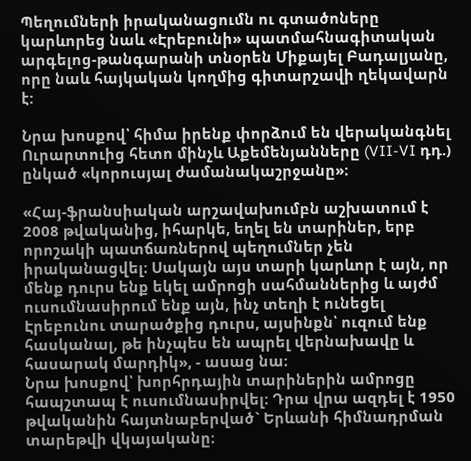Պեղումների իրականացումն ու գտածոները կարևորեց նաև «Էրեբունի» պատմահնագիտական արգելոց-թանգարանի տնօրեն Միքայել Բադալյանը, որը նաև հայկական կողմից գիտարշավի ղեկավարն է:

Նրա խոսքով՝ հիմա իրենք փորձում են վերականգնել Ուրարտուից հետո մինչև Աքեմենյանները (VII-VI դդ.) ընկած «կորուսյալ ժամանակաշրջանը»։

«Հայ-ֆրանսիական արշավախումբն աշխատում է 2008 թվականից, իհարկե, եղել են տարիներ, երբ որոշակի պատճառներով պեղումներ չեն իրականացվել։ Սակայն այս տարի կարևոր է այն, որ մենք դուրս ենք եկել ամրոցի սահմաններից և այժմ ուսումնասիրում ենք այն, ինչ տեղի է ունեցել Էրեբունու տարածքից դուրս, այսինքն՝ ուզում ենք հասկանալ, թե ինչպես են ապրել վերնախավը և հասարակ մարդիկ», - ասաց նա։
Նրա խոսքով՝ խորհրդային տարիներին ամրոցը հապշտապ է ուսումնասիրվել։ Դրա վրա ազդել է 1950 թվականին հայտնաբերված` Երևանի հիմնադրման տարեթվի վկայականը։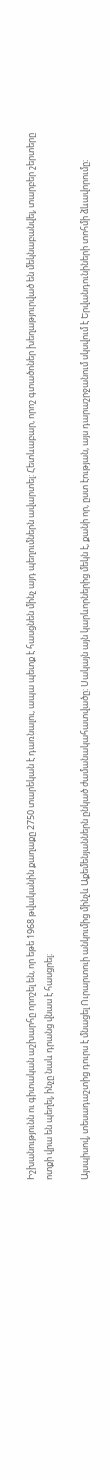Իշխանությունն ու գիտական աշխարհը որոշել են, որ եթե 1968 թվականին քաղաքը 2750 տարեկան է դառնալու, ապա պետք է հասցնեն մինչ այդ պեղումներն ավարտել: Հետևաբար, որոշ գտածոներ խեղաթյուրված են մեկնաբանվել, տարբեր շերտերը ոտքի վրա են պեղել, ինչը նաև դրանց վնաս է հասցրել։

Այսպիսով, տեսադաշտից դուրս է մնացել Ուրարտուի անկումից մինչև Աքեմենյաններն ընկած ժամանակահատվածը։ Սակայն այն կարևորներից մեկն է, քանի որ, ըստ էության, այս դարաշրջանում սկսվում է Երվանդունիների տոհմի ձևավորումը։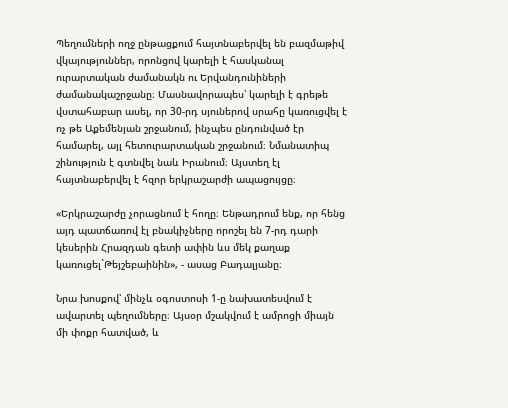Պեղումների ողջ ընթացքում հայտնաբերվել են բազմաթիվ վկայություններ, որոնցով կարելի է հասկանալ ուրարտական ժամանակն ու Երվանդունիների ժամանակաշրջանը։ Մասնավորապես՝ կարելի է գրեթե վստահաբար ասել, որ 30-րդ սյուներով սրահը կառուցվել է ոչ թե Աքեմենյան շրջանում, ինչպես ընդունված էր համարել, այլ հետուրարտական շրջանում։ Նմանատիպ շինություն է գտնվել նաև Իրանում։ Այստեղ էլ հայտնաբերվել է հզոր երկրաշարժի ապացույցը։

«Երկրաշարժը չորացնում է հողը։ Ենթադրում ենք, որ հենց այդ պատճառով էլ բնակիչները որոշել են 7-րդ դարի կեսերին Հրազդան գետի ափին ևս մեկ քաղաք կառուցել`Թեյշեբաինին», - ասաց Բադալյանը։

Նրա խոսքով՝ մինչև օգոստոսի 1-ը նախատեսվում է ավարտել պեղումները։ Այսօր մշակվում է ամրոցի միայն մի փոքր հատված, և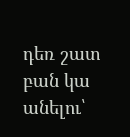դեռ շատ բան կա անելու՝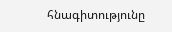հնագիտությունը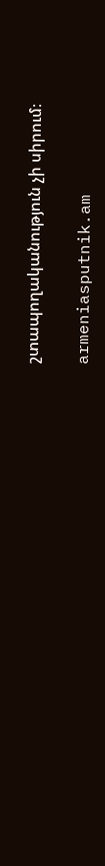շտապողականություն չի սիրում։

armeniasputnik.am